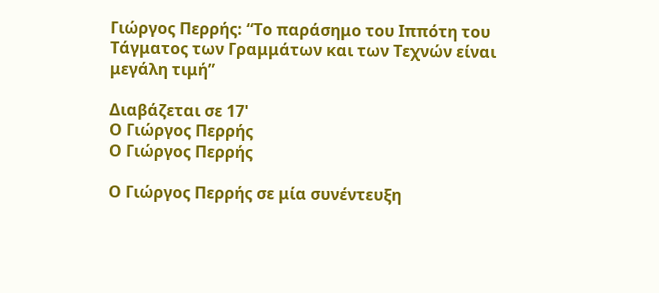Γιώργος Περρής: “Το παράσημο του Ιππότη του Τάγματος των Γραμμάτων και των Τεχνών είναι μεγάλη τιμή”

Διαβάζεται σε 17'
Ο Γιώργος Περρής
Ο Γιώργος Περρής

Ο Γιώργος Περρής σε μία συνέντευξη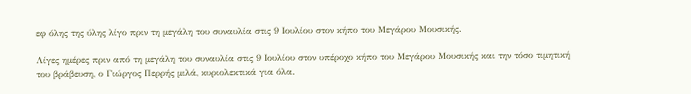εφ όλης της ύλης λίγο πριν τη μεγάλη του συναυλία στις 9 Ιουλίου στον κήπο του Μεγάρου Μουσικής.

Λίγες ημέρες πριν από τη μεγάλη του συναυλία στις 9 Ιουλίου στον υπέροχο κήπο του Μεγάρου Μουσικής και την τόσο τιμητική του βράβευση, ο Γιώργος Περρής μιλά, κυριολεκτικά για όλα.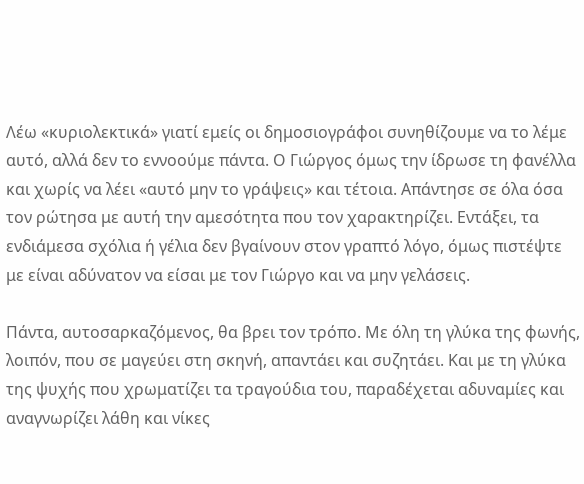Λέω «κυριολεκτικά» γιατί εμείς οι δημοσιογράφοι συνηθίζουμε να το λέμε αυτό, αλλά δεν το εννοούμε πάντα. Ο Γιώργος όμως την ίδρωσε τη φανέλλα και χωρίς να λέει «αυτό μην το γράψεις» και τέτοια. Απάντησε σε όλα όσα τον ρώτησα με αυτή την αμεσότητα που τον χαρακτηρίζει. Εντάξει, τα ενδιάμεσα σχόλια ή γέλια δεν βγαίνουν στον γραπτό λόγο, όμως πιστέψτε με είναι αδύνατον να είσαι με τον Γιώργο και να μην γελάσεις.

Πάντα, αυτοσαρκαζόμενος, θα βρει τον τρόπο. Με όλη τη γλύκα της φωνής, λοιπόν, που σε μαγεύει στη σκηνή, απαντάει και συζητάει. Και με τη γλύκα της ψυχής που χρωματίζει τα τραγούδια του, παραδέχεται αδυναμίες και αναγνωρίζει λάθη και νίκες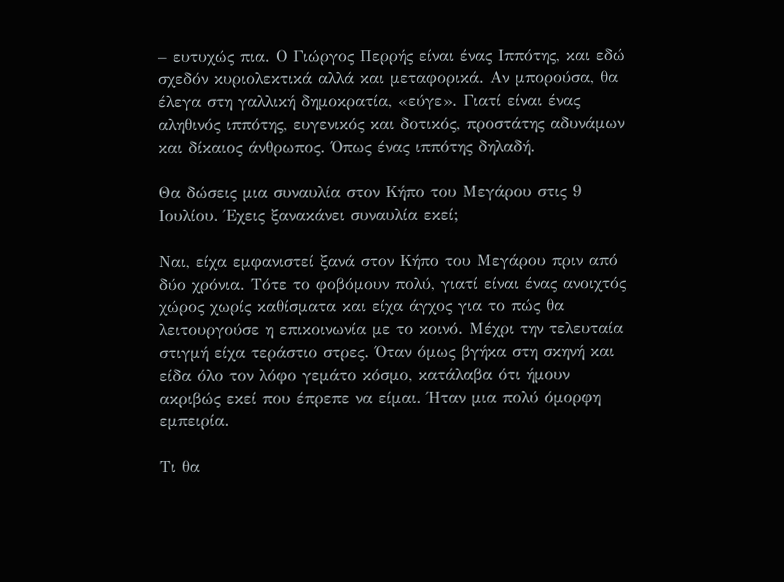– ευτυχώς πια. Ο Γιώργος Περρής είναι ένας Ιππότης, και εδώ σχεδόν κυριολεκτικά αλλά και μεταφορικά. Αν μπορούσα, θα έλεγα στη γαλλική δημοκρατία, «εύγε». Γιατί είναι ένας αληθινός ιππότης, ευγενικός και δοτικός, προστάτης αδυνάμων και δίκαιος άνθρωπος. Όπως ένας ιππότης δηλαδή.

Θα δώσεις μια συναυλία στον Κήπο του Μεγάρου στις 9 Ιουλίου. Έχεις ξανακάνει συναυλία εκεί;

Ναι, είχα εμφανιστεί ξανά στον Κήπο του Μεγάρου πριν από δύο χρόνια. Τότε το φοβόμουν πολύ, γιατί είναι ένας ανοιχτός χώρος χωρίς καθίσματα και είχα άγχος για το πώς θα λειτουργούσε η επικοινωνία με το κοινό. Μέχρι την τελευταία στιγμή είχα τεράστιο στρες. Όταν όμως βγήκα στη σκηνή και είδα όλο τον λόφο γεμάτο κόσμο, κατάλαβα ότι ήμουν ακριβώς εκεί που έπρεπε να είμαι. Ήταν μια πολύ όμορφη εμπειρία.

Τι θα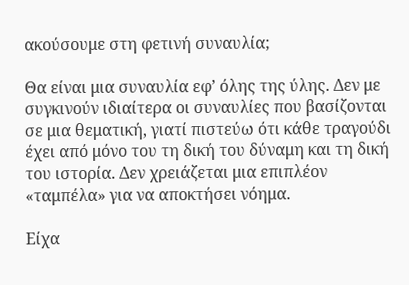ακούσουμε στη φετινή συναυλία;

Θα είναι μια συναυλία εφ’ όλης της ύλης. Δεν με συγκινούν ιδιαίτερα οι συναυλίες που βασίζονται σε μια θεματική, γιατί πιστεύω ότι κάθε τραγούδι έχει από μόνο του τη δική του δύναμη και τη δική του ιστορία. Δεν χρειάζεται μια επιπλέον «ταμπέλα» για να αποκτήσει νόημα.

Είχα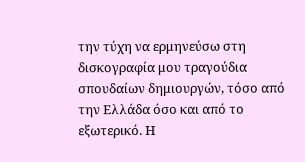την τύχη να ερμηνεύσω στη δισκογραφία μου τραγούδια σπουδαίων δημιουργών, τόσο από την Ελλάδα όσο και από το εξωτερικό. Η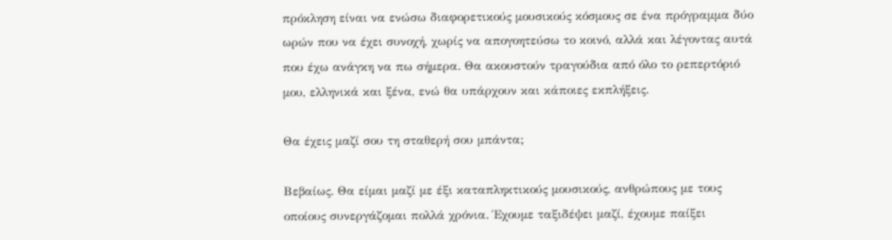πρόκληση είναι να ενώσω διαφορετικούς μουσικούς κόσμους σε ένα πρόγραμμα δύο ωρών που να έχει συνοχή, χωρίς να απογοητεύσω το κοινό, αλλά και λέγοντας αυτά που έχω ανάγκη να πω σήμερα. Θα ακουστούν τραγούδια από όλο το ρεπερτόριό μου, ελληνικά και ξένα, ενώ θα υπάρχουν και κάποιες εκπλήξεις.

Θα έχεις μαζί σου τη σταθερή σου μπάντα;

Βεβαίως. Θα είμαι μαζί με έξι καταπληκτικούς μουσικούς, ανθρώπους με τους οποίους συνεργάζομαι πολλά χρόνια. Έχουμε ταξιδέψει μαζί, έχουμε παίξει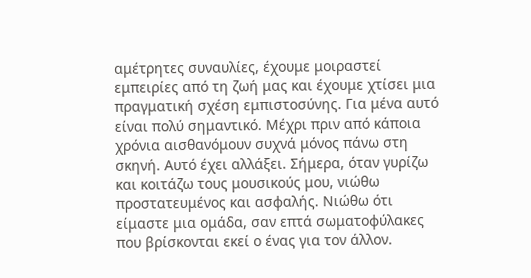αμέτρητες συναυλίες, έχουμε μοιραστεί εμπειρίες από τη ζωή μας και έχουμε χτίσει μια πραγματική σχέση εμπιστοσύνης. Για μένα αυτό είναι πολύ σημαντικό. Μέχρι πριν από κάποια χρόνια αισθανόμουν συχνά μόνος πάνω στη σκηνή. Αυτό έχει αλλάξει. Σήμερα, όταν γυρίζω και κοιτάζω τους μουσικούς μου, νιώθω προστατευμένος και ασφαλής. Νιώθω ότι είμαστε μια ομάδα, σαν επτά σωματοφύλακες που βρίσκονται εκεί ο ένας για τον άλλον.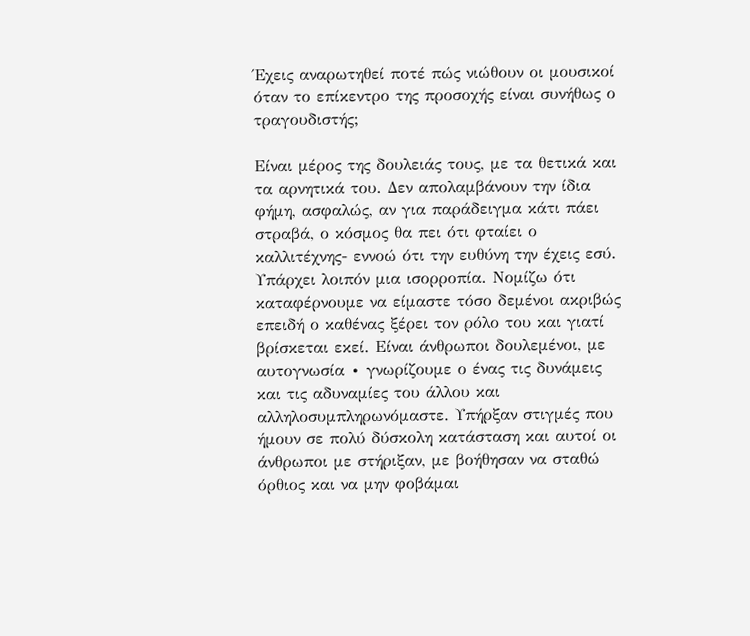Έχεις αναρωτηθεί ποτέ πώς νιώθουν οι μουσικοί όταν το επίκεντρο της προσοχής είναι συνήθως ο τραγουδιστής;

Είναι μέρος της δουλειάς τους, με τα θετικά και τα αρνητικά του. Δεν απολαμβάνουν την ίδια φήμη, ασφαλώς, αν για παράδειγμα κάτι πάει στραβά, ο κόσμος θα πει ότι φταίει ο καλλιτέχνης- εννοώ ότι την ευθύνη την έχεις εσύ. Υπάρχει λοιπόν μια ισορροπία. Νομίζω ότι καταφέρνουμε να είμαστε τόσο δεμένοι ακριβώς επειδή ο καθένας ξέρει τον ρόλο του και γιατί βρίσκεται εκεί. Είναι άνθρωποι δουλεμένοι, με αυτογνωσία ∙ γνωρίζουμε ο ένας τις δυνάμεις και τις αδυναμίες του άλλου και αλληλοσυμπληρωνόμαστε. Υπήρξαν στιγμές που ήμουν σε πολύ δύσκολη κατάσταση και αυτοί οι άνθρωποι με στήριξαν, με βοήθησαν να σταθώ όρθιος και να μην φοβάμαι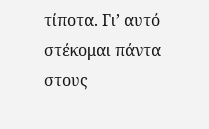τίποτα. Γι’ αυτό στέκομαι πάντα στους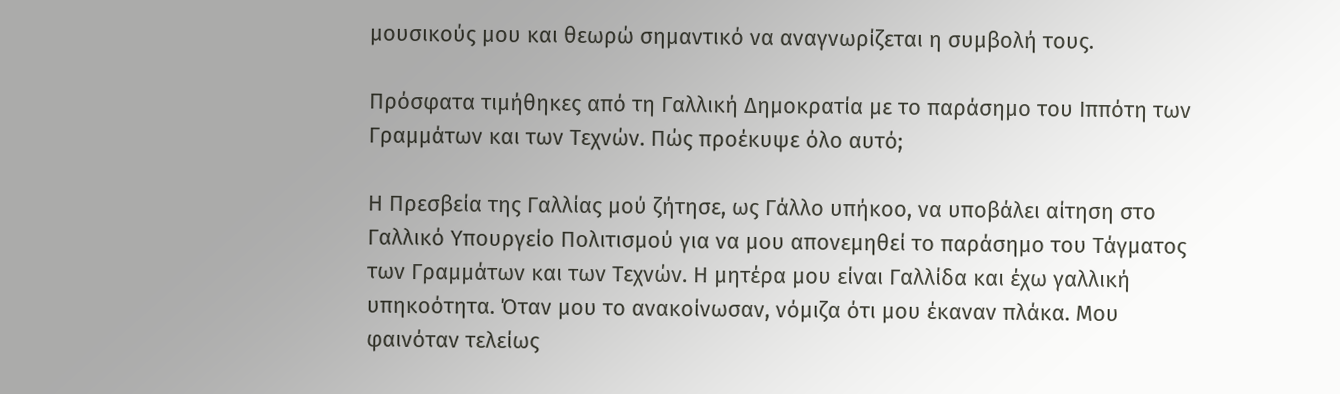μουσικούς μου και θεωρώ σημαντικό να αναγνωρίζεται η συμβολή τους.

Πρόσφατα τιμήθηκες από τη Γαλλική Δημοκρατία με το παράσημο του Ιππότη των Γραμμάτων και των Τεχνών. Πώς προέκυψε όλο αυτό;

Η Πρεσβεία της Γαλλίας μού ζήτησε, ως Γάλλο υπήκοο, να υποβάλει αίτηση στο Γαλλικό Υπουργείο Πολιτισμού για να μου απονεμηθεί το παράσημο του Τάγματος των Γραμμάτων και των Τεχνών. Η μητέρα μου είναι Γαλλίδα και έχω γαλλική υπηκοότητα. Όταν μου το ανακοίνωσαν, νόμιζα ότι μου έκαναν πλάκα. Μου φαινόταν τελείως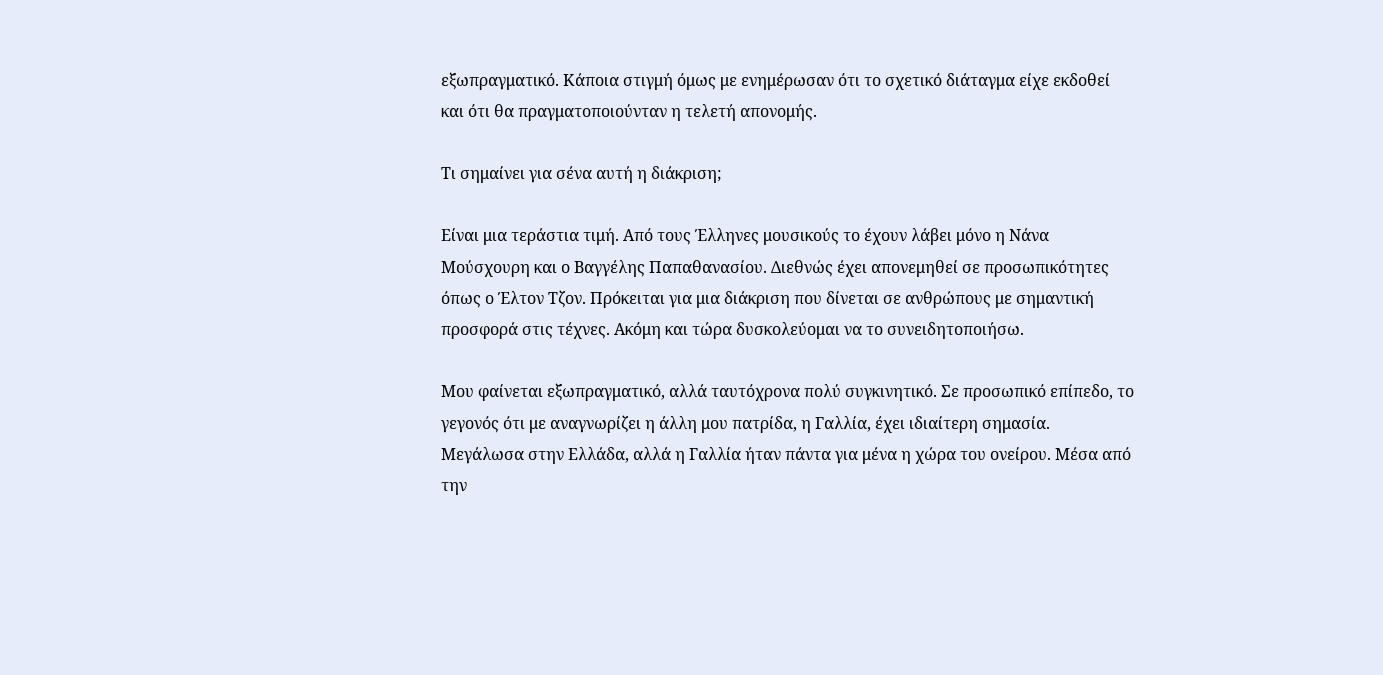εξωπραγματικό. Κάποια στιγμή όμως με ενημέρωσαν ότι το σχετικό διάταγμα είχε εκδοθεί και ότι θα πραγματοποιούνταν η τελετή απονομής.

Τι σημαίνει για σένα αυτή η διάκριση;

Είναι μια τεράστια τιμή. Από τους Έλληνες μουσικούς το έχουν λάβει μόνο η Νάνα Μούσχουρη και ο Βαγγέλης Παπαθανασίου. Διεθνώς έχει απονεμηθεί σε προσωπικότητες όπως ο Έλτον Τζον. Πρόκειται για μια διάκριση που δίνεται σε ανθρώπους με σημαντική προσφορά στις τέχνες. Ακόμη και τώρα δυσκολεύομαι να το συνειδητοποιήσω.

Μου φαίνεται εξωπραγματικό, αλλά ταυτόχρονα πολύ συγκινητικό. Σε προσωπικό επίπεδο, το γεγονός ότι με αναγνωρίζει η άλλη μου πατρίδα, η Γαλλία, έχει ιδιαίτερη σημασία. Μεγάλωσα στην Ελλάδα, αλλά η Γαλλία ήταν πάντα για μένα η χώρα του ονείρου. Μέσα από την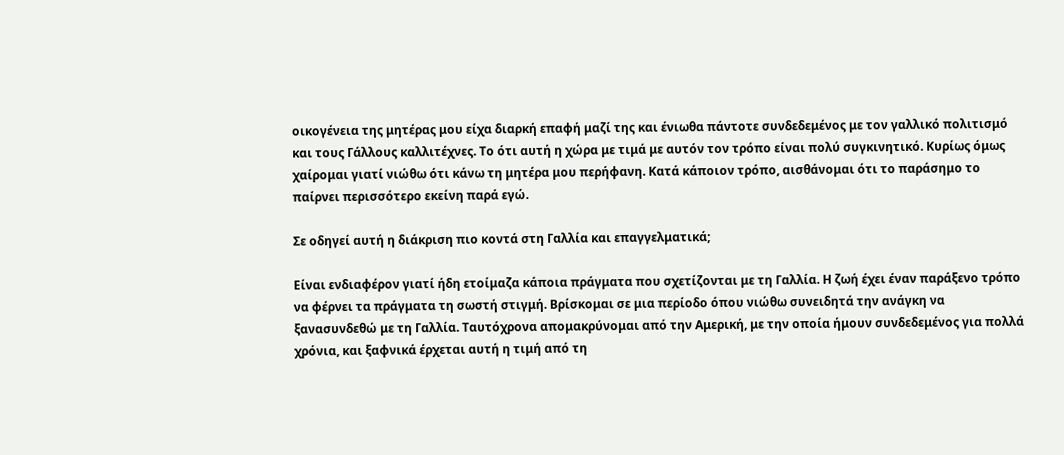οικογένεια της μητέρας μου είχα διαρκή επαφή μαζί της και ένιωθα πάντοτε συνδεδεμένος με τον γαλλικό πολιτισμό και τους Γάλλους καλλιτέχνες. Το ότι αυτή η χώρα με τιμά με αυτόν τον τρόπο είναι πολύ συγκινητικό. Κυρίως όμως χαίρομαι γιατί νιώθω ότι κάνω τη μητέρα μου περήφανη. Κατά κάποιον τρόπο, αισθάνομαι ότι το παράσημο το παίρνει περισσότερο εκείνη παρά εγώ.

Σε οδηγεί αυτή η διάκριση πιο κοντά στη Γαλλία και επαγγελματικά;

Είναι ενδιαφέρον γιατί ήδη ετοίμαζα κάποια πράγματα που σχετίζονται με τη Γαλλία. Η ζωή έχει έναν παράξενο τρόπο να φέρνει τα πράγματα τη σωστή στιγμή. Βρίσκομαι σε μια περίοδο όπου νιώθω συνειδητά την ανάγκη να ξανασυνδεθώ με τη Γαλλία. Ταυτόχρονα απομακρύνομαι από την Αμερική, με την οποία ήμουν συνδεδεμένος για πολλά χρόνια, και ξαφνικά έρχεται αυτή η τιμή από τη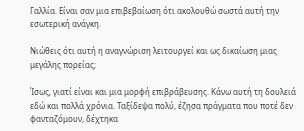Γαλλία. Είναι σαν μια επιβεβαίωση ότι ακολουθώ σωστά αυτή την εσωτερική ανάγκη.

Νιώθεις ότι αυτή η αναγνώριση λειτουργεί και ως δικαίωση μιας μεγάλης πορείας;

Ίσως, γιατί είναι και μια μορφή επιβράβευσης. Κάνω αυτή τη δουλειά εδώ και πολλά χρόνια. Ταξίδεψα πολύ, έζησα πράγματα που ποτέ δεν φανταζόμουν, δέχτηκα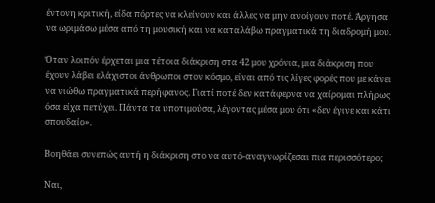έντονη κριτική, είδα πόρτες να κλείνουν και άλλες να μην ανοίγουν ποτέ. Άργησα να ωριμάσω μέσα από τη μουσική και να καταλάβω πραγματικά τη διαδρομή μου.

Όταν λοιπόν έρχεται μια τέτοια διάκριση στα 42 μου χρόνια, μια διάκριση που έχουν λάβει ελάχιστοι άνθρωποι στον κόσμο, είναι από τις λίγες φορές που με κάνει να νιώθω πραγματικά περήφανος. Γιατί ποτέ δεν κατάφερνα να χαίρομαι πλήρως όσα είχα πετύχει. Πάντα τα υποτιμούσα, λέγοντας μέσα μου ότι «δεν έγινε και κάτι σπουδαίο».

Βοηθάει συνεπώς αυτή η διάκριση στο να αυτό-αναγνωρίζεσαι πια περισσότερο;

Ναι,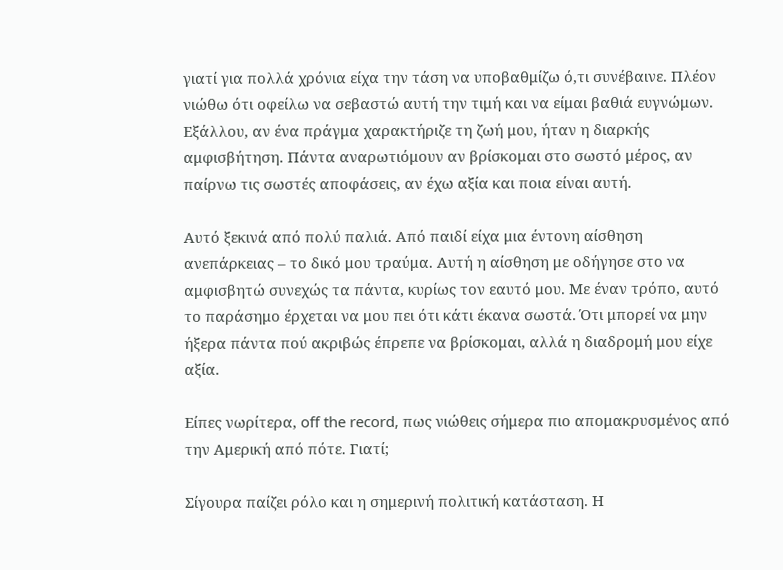γιατί για πολλά χρόνια είχα την τάση να υποβαθμίζω ό,τι συνέβαινε. Πλέον νιώθω ότι οφείλω να σεβαστώ αυτή την τιμή και να είμαι βαθιά ευγνώμων. Εξάλλου, αν ένα πράγμα χαρακτήριζε τη ζωή μου, ήταν η διαρκής αμφισβήτηση. Πάντα αναρωτιόμουν αν βρίσκομαι στο σωστό μέρος, αν παίρνω τις σωστές αποφάσεις, αν έχω αξία και ποια είναι αυτή.

Αυτό ξεκινά από πολύ παλιά. Από παιδί είχα μια έντονη αίσθηση ανεπάρκειας – το δικό μου τραύμα. Αυτή η αίσθηση με οδήγησε στο να αμφισβητώ συνεχώς τα πάντα, κυρίως τον εαυτό μου. Με έναν τρόπο, αυτό το παράσημο έρχεται να μου πει ότι κάτι έκανα σωστά. Ότι μπορεί να μην ήξερα πάντα πού ακριβώς έπρεπε να βρίσκομαι, αλλά η διαδρομή μου είχε αξία.

Είπες νωρίτερα, off the record, πως νιώθεις σήμερα πιο απομακρυσμένος από την Αμερική από πότε. Γιατί;

Σίγουρα παίζει ρόλο και η σημερινή πολιτική κατάσταση. Η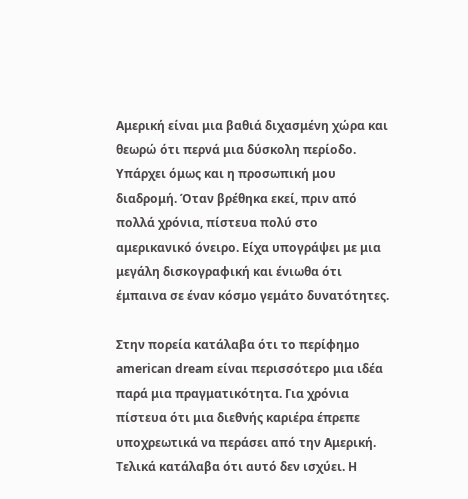Αμερική είναι μια βαθιά διχασμένη χώρα και θεωρώ ότι περνά μια δύσκολη περίοδο. Υπάρχει όμως και η προσωπική μου διαδρομή. Όταν βρέθηκα εκεί, πριν από πολλά χρόνια, πίστευα πολύ στο αμερικανικό όνειρο. Είχα υπογράψει με μια μεγάλη δισκογραφική και ένιωθα ότι έμπαινα σε έναν κόσμο γεμάτο δυνατότητες.

Στην πορεία κατάλαβα ότι το περίφημο american dream είναι περισσότερο μια ιδέα παρά μια πραγματικότητα. Για χρόνια πίστευα ότι μια διεθνής καριέρα έπρεπε υποχρεωτικά να περάσει από την Αμερική. Τελικά κατάλαβα ότι αυτό δεν ισχύει. Η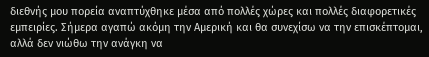διεθνής μου πορεία αναπτύχθηκε μέσα από πολλές χώρες και πολλές διαφορετικές εμπειρίες. Σήμερα αγαπώ ακόμη την Αμερική και θα συνεχίσω να την επισκέπτομαι, αλλά δεν νιώθω την ανάγκη να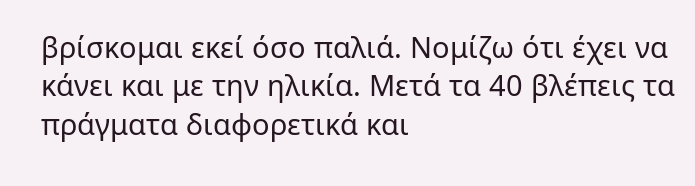βρίσκομαι εκεί όσο παλιά. Νομίζω ότι έχει να κάνει και με την ηλικία. Μετά τα 40 βλέπεις τα πράγματα διαφορετικά και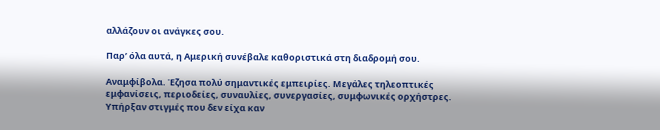αλλάζουν οι ανάγκες σου.

Παρ’ όλα αυτά, η Αμερική συνέβαλε καθοριστικά στη διαδρομή σου.

Αναμφίβολα. Έζησα πολύ σημαντικές εμπειρίες. Μεγάλες τηλεοπτικές εμφανίσεις, περιοδείες, συναυλίες, συνεργασίες, συμφωνικές ορχήστρες. Υπήρξαν στιγμές που δεν είχα καν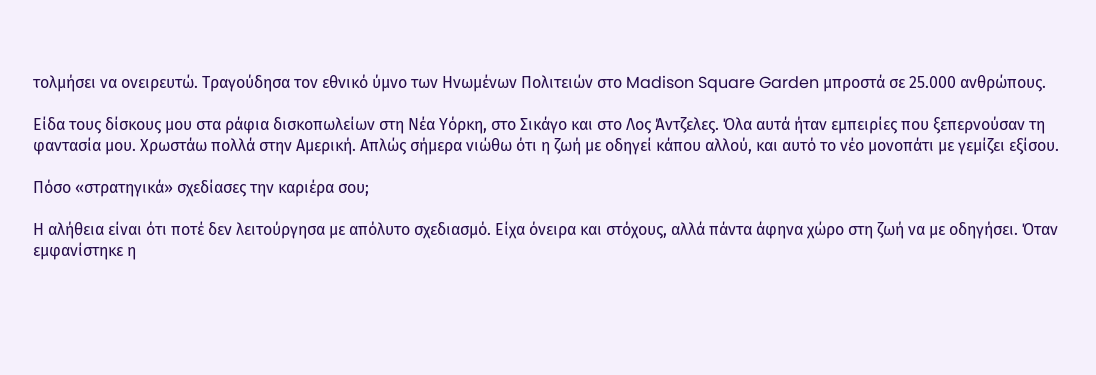τολμήσει να ονειρευτώ. Τραγούδησα τον εθνικό ύμνο των Ηνωμένων Πολιτειών στο Madison Square Garden μπροστά σε 25.000 ανθρώπους.

Είδα τους δίσκους μου στα ράφια δισκοπωλείων στη Νέα Υόρκη, στο Σικάγο και στο Λος Άντζελες. Όλα αυτά ήταν εμπειρίες που ξεπερνούσαν τη φαντασία μου. Χρωστάω πολλά στην Αμερική. Απλώς σήμερα νιώθω ότι η ζωή με οδηγεί κάπου αλλού, και αυτό το νέο μονοπάτι με γεμίζει εξίσου.

Πόσο «στρατηγικά» σχεδίασες την καριέρα σου;

Η αλήθεια είναι ότι ποτέ δεν λειτούργησα με απόλυτο σχεδιασμό. Είχα όνειρα και στόχους, αλλά πάντα άφηνα χώρο στη ζωή να με οδηγήσει. Όταν εμφανίστηκε η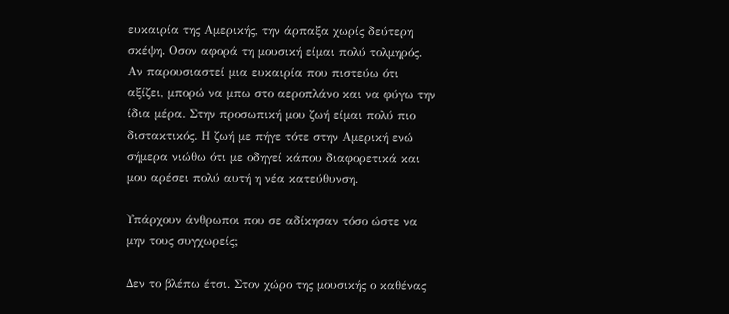ευκαιρία της Αμερικής, την άρπαξα χωρίς δεύτερη σκέψη. Οσον αφορά τη μουσική είμαι πολύ τολμηρός. Αν παρουσιαστεί μια ευκαιρία που πιστεύω ότι αξίζει, μπορώ να μπω στο αεροπλάνο και να φύγω την ίδια μέρα. Στην προσωπική μου ζωή είμαι πολύ πιο διστακτικός. Η ζωή με πήγε τότε στην Αμερική ενώ σήμερα νιώθω ότι με οδηγεί κάπου διαφορετικά και μου αρέσει πολύ αυτή η νέα κατεύθυνση.

Υπάρχουν άνθρωποι που σε αδίκησαν τόσο ώστε να μην τους συγχωρείς;

Δεν το βλέπω έτσι. Στον χώρο της μουσικής ο καθένας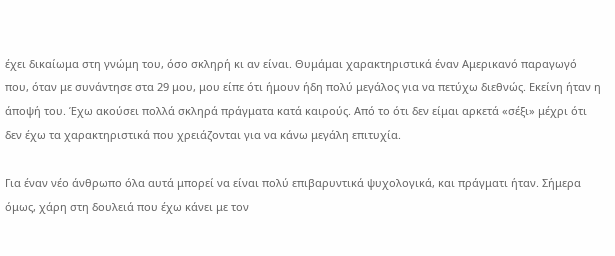έχει δικαίωμα στη γνώμη του, όσο σκληρή κι αν είναι. Θυμάμαι χαρακτηριστικά έναν Αμερικανό παραγωγό που, όταν με συνάντησε στα 29 μου, μου είπε ότι ήμουν ήδη πολύ μεγάλος για να πετύχω διεθνώς. Εκείνη ήταν η άποψή του. Έχω ακούσει πολλά σκληρά πράγματα κατά καιρούς. Από το ότι δεν είμαι αρκετά «σέξι» μέχρι ότι δεν έχω τα χαρακτηριστικά που χρειάζονται για να κάνω μεγάλη επιτυχία.

Για έναν νέο άνθρωπο όλα αυτά μπορεί να είναι πολύ επιβαρυντικά ψυχολογικά, και πράγματι ήταν. Σήμερα όμως, χάρη στη δουλειά που έχω κάνει με τον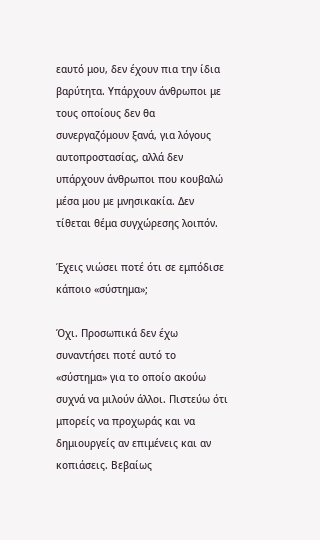εαυτό μου, δεν έχουν πια την ίδια βαρύτητα. Υπάρχουν άνθρωποι με τους οποίους δεν θα συνεργαζόμουν ξανά, για λόγους αυτοπροστασίας, αλλά δεν υπάρχουν άνθρωποι που κουβαλώ μέσα μου με μνησικακία. Δεν τίθεται θέμα συγχώρεσης λοιπόν.

Έχεις νιώσει ποτέ ότι σε εμπόδισε κάποιο «σύστημα»;

Όχι. Προσωπικά δεν έχω συναντήσει ποτέ αυτό το «σύστημα» για το οποίο ακούω συχνά να μιλούν άλλοι. Πιστεύω ότι μπορείς να προχωράς και να δημιουργείς αν επιμένεις και αν κοπιάσεις. Βεβαίως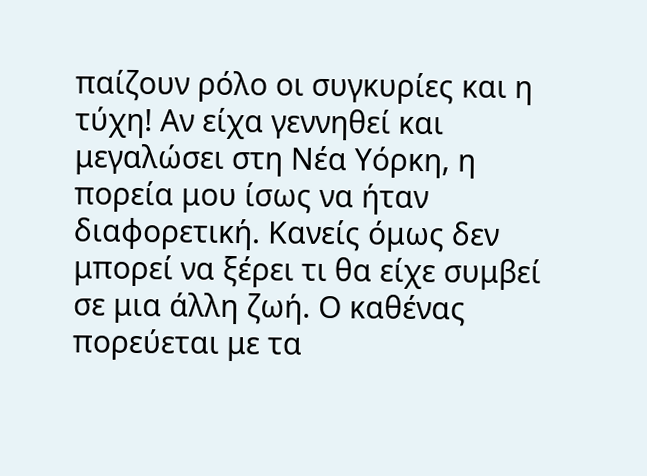παίζουν ρόλο οι συγκυρίες και η τύχη! Αν είχα γεννηθεί και μεγαλώσει στη Νέα Υόρκη, η πορεία μου ίσως να ήταν διαφορετική. Κανείς όμως δεν μπορεί να ξέρει τι θα είχε συμβεί σε μια άλλη ζωή. Ο καθένας πορεύεται με τα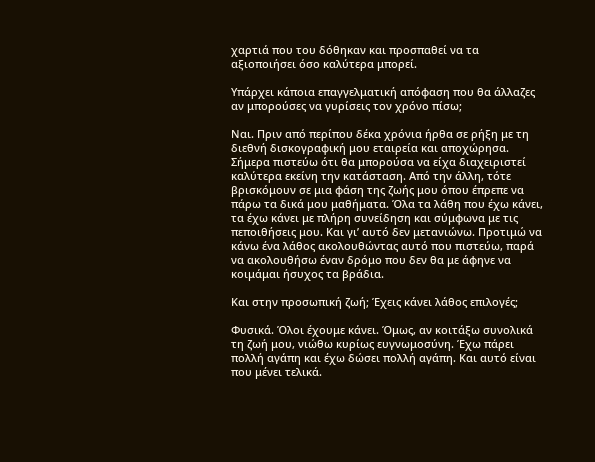χαρτιά που του δόθηκαν και προσπαθεί να τα αξιοποιήσει όσο καλύτερα μπορεί.

Υπάρχει κάποια επαγγελματική απόφαση που θα άλλαζες αν μπορούσες να γυρίσεις τον χρόνο πίσω;

Ναι. Πριν από περίπου δέκα χρόνια ήρθα σε ρήξη με τη διεθνή δισκογραφική μου εταιρεία και αποχώρησα. Σήμερα πιστεύω ότι θα μπορούσα να είχα διαχειριστεί καλύτερα εκείνη την κατάσταση. Από την άλλη, τότε βρισκόμουν σε μια φάση της ζωής μου όπου έπρεπε να πάρω τα δικά μου μαθήματα. Όλα τα λάθη που έχω κάνει, τα έχω κάνει με πλήρη συνείδηση και σύμφωνα με τις πεποιθήσεις μου. Και γι’ αυτό δεν μετανιώνω. Προτιμώ να κάνω ένα λάθος ακολουθώντας αυτό που πιστεύω, παρά να ακολουθήσω έναν δρόμο που δεν θα με άφηνε να κοιμάμαι ήσυχος τα βράδια.

Και στην προσωπική ζωή; Έχεις κάνει λάθος επιλογές;

Φυσικά. Όλοι έχουμε κάνει. Όμως, αν κοιτάξω συνολικά τη ζωή μου, νιώθω κυρίως ευγνωμοσύνη. Έχω πάρει πολλή αγάπη και έχω δώσει πολλή αγάπη. Και αυτό είναι που μένει τελικά.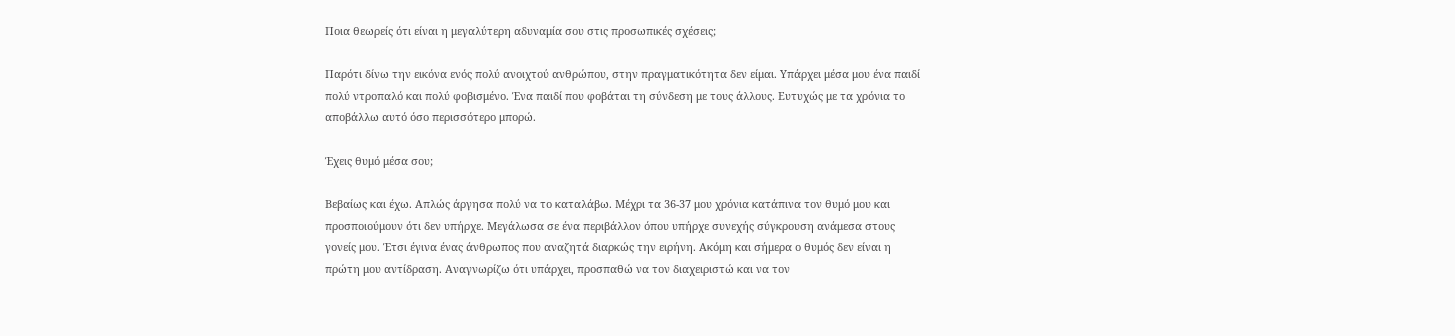Ποια θεωρείς ότι είναι η μεγαλύτερη αδυναμία σου στις προσωπικές σχέσεις;

Παρότι δίνω την εικόνα ενός πολύ ανοιχτού ανθρώπου, στην πραγματικότητα δεν είμαι. Υπάρχει μέσα μου ένα παιδί πολύ ντροπαλό και πολύ φοβισμένο. Ένα παιδί που φοβάται τη σύνδεση με τους άλλους. Ευτυχώς με τα χρόνια το αποβάλλω αυτό όσο περισσότερο μπορώ.

Έχεις θυμό μέσα σου;

Βεβαίως και έχω. Απλώς άργησα πολύ να το καταλάβω. Μέχρι τα 36-37 μου χρόνια κατάπινα τον θυμό μου και προσποιούμουν ότι δεν υπήρχε. Μεγάλωσα σε ένα περιβάλλον όπου υπήρχε συνεχής σύγκρουση ανάμεσα στους γονείς μου. Έτσι έγινα ένας άνθρωπος που αναζητά διαρκώς την ειρήνη. Ακόμη και σήμερα ο θυμός δεν είναι η πρώτη μου αντίδραση. Αναγνωρίζω ότι υπάρχει, προσπαθώ να τον διαχειριστώ και να τον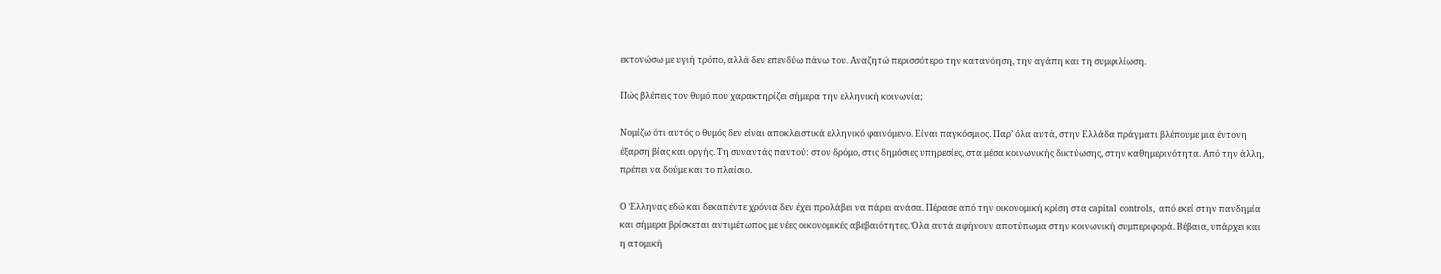εκτονώσω με υγιή τρόπο, αλλά δεν επενδύω πάνω του. Αναζητώ περισσότερο την κατανόηση, την αγάπη και τη συμφιλίωση.

Πώς βλέπεις τον θυμό που χαρακτηρίζει σήμερα την ελληνική κοινωνία;

Νομίζω ότι αυτός ο θυμός δεν είναι αποκλειστικά ελληνικό φαινόμενο. Είναι παγκόσμιος. Παρ’ όλα αυτά, στην Ελλάδα πράγματι βλέπουμε μια έντονη έξαρση βίας και οργής. Τη συναντάς παντού: στον δρόμο, στις δημόσιες υπηρεσίες, στα μέσα κοινωνικής δικτύωσης, στην καθημερινότητα. Από την άλλη, πρέπει να δούμε και το πλαίσιο.

Ο Έλληνας εδώ και δεκαπέντε χρόνια δεν έχει προλάβει να πάρει ανάσα. Πέρασε από την οικονομική κρίση στα capital controls, από εκεί στην πανδημία και σήμερα βρίσκεται αντιμέτωπος με νέες οικονομικές αβεβαιότητες. Όλα αυτά αφήνουν αποτύπωμα στην κοινωνική συμπεριφορά. Βέβαια, υπάρχει και η ατομική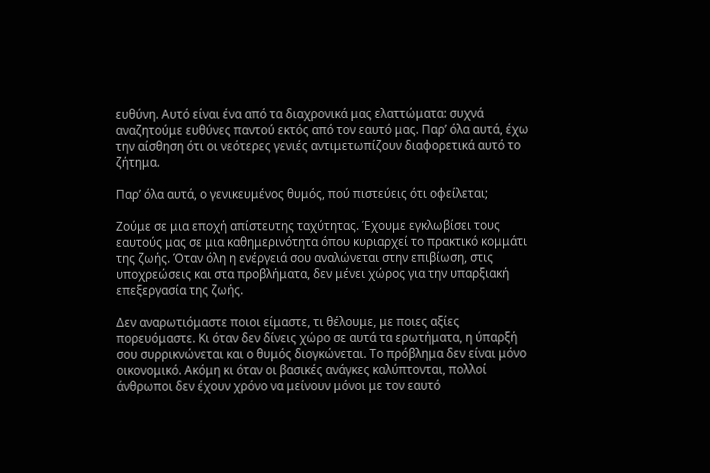ευθύνη. Αυτό είναι ένα από τα διαχρονικά μας ελαττώματα: συχνά αναζητούμε ευθύνες παντού εκτός από τον εαυτό μας. Παρ’ όλα αυτά, έχω την αίσθηση ότι οι νεότερες γενιές αντιμετωπίζουν διαφορετικά αυτό το ζήτημα.

Παρ’ όλα αυτά, ο γενικευμένος θυμός, πού πιστεύεις ότι οφείλεται;

Ζούμε σε μια εποχή απίστευτης ταχύτητας. Έχουμε εγκλωβίσει τους εαυτούς μας σε μια καθημερινότητα όπου κυριαρχεί το πρακτικό κομμάτι της ζωής. Όταν όλη η ενέργειά σου αναλώνεται στην επιβίωση, στις υποχρεώσεις και στα προβλήματα, δεν μένει χώρος για την υπαρξιακή επεξεργασία της ζωής.

Δεν αναρωτιόμαστε ποιοι είμαστε, τι θέλουμε, με ποιες αξίες πορευόμαστε. Κι όταν δεν δίνεις χώρο σε αυτά τα ερωτήματα, η ύπαρξή σου συρρικνώνεται και ο θυμός διογκώνεται. Το πρόβλημα δεν είναι μόνο οικονομικό. Ακόμη κι όταν οι βασικές ανάγκες καλύπτονται, πολλοί άνθρωποι δεν έχουν χρόνο να μείνουν μόνοι με τον εαυτό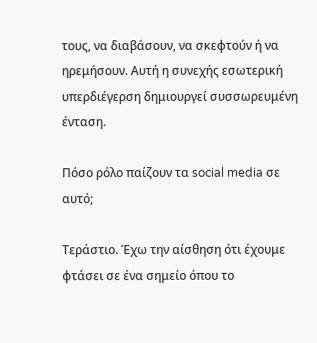τους, να διαβάσουν, να σκεφτούν ή να ηρεμήσουν. Αυτή η συνεχής εσωτερική υπερδιέγερση δημιουργεί συσσωρευμένη ένταση.

Πόσο ρόλο παίζουν τα social media σε αυτό;

Τεράστιο. Έχω την αίσθηση ότι έχουμε φτάσει σε ένα σημείο όπου το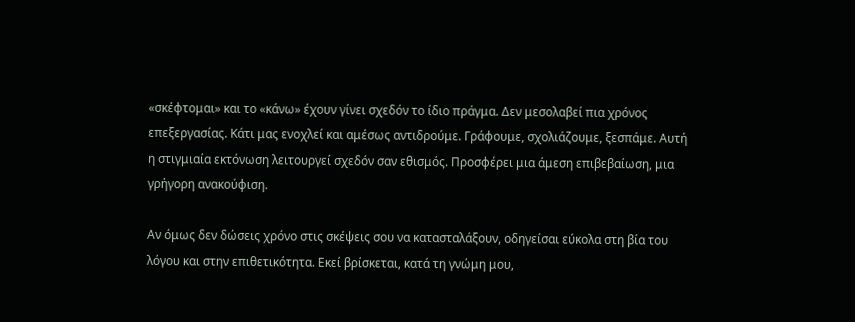«σκέφτομαι» και το «κάνω» έχουν γίνει σχεδόν το ίδιο πράγμα. Δεν μεσολαβεί πια χρόνος επεξεργασίας. Κάτι μας ενοχλεί και αμέσως αντιδρούμε. Γράφουμε, σχολιάζουμε, ξεσπάμε. Αυτή η στιγμιαία εκτόνωση λειτουργεί σχεδόν σαν εθισμός. Προσφέρει μια άμεση επιβεβαίωση, μια γρήγορη ανακούφιση.

Αν όμως δεν δώσεις χρόνο στις σκέψεις σου να κατασταλάξουν, οδηγείσαι εύκολα στη βία του λόγου και στην επιθετικότητα. Εκεί βρίσκεται, κατά τη γνώμη μου,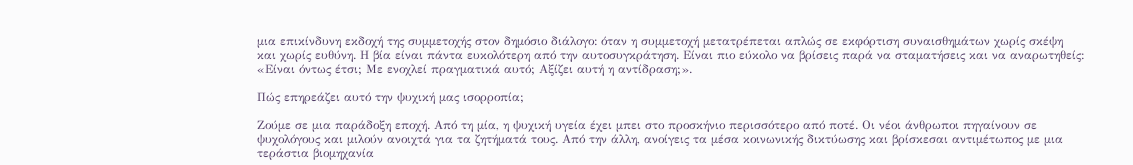μια επικίνδυνη εκδοχή της συμμετοχής στον δημόσιο διάλογο: όταν η συμμετοχή μετατρέπεται απλώς σε εκφόρτιση συναισθημάτων χωρίς σκέψη και χωρίς ευθύνη. Η βία είναι πάντα ευκολότερη από την αυτοσυγκράτηση. Είναι πιο εύκολο να βρίσεις παρά να σταματήσεις και να αναρωτηθείς: «Είναι όντως έτσι; Με ενοχλεί πραγματικά αυτό; Αξίζει αυτή η αντίδραση;».

Πώς επηρεάζει αυτό την ψυχική μας ισορροπία;

Ζούμε σε μια παράδοξη εποχή. Από τη μία, η ψυχική υγεία έχει μπει στο προσκήνιο περισσότερο από ποτέ. Οι νέοι άνθρωποι πηγαίνουν σε ψυχολόγους και μιλούν ανοιχτά για τα ζητήματά τους. Από την άλλη, ανοίγεις τα μέσα κοινωνικής δικτύωσης και βρίσκεσαι αντιμέτωπος με μια τεράστια βιομηχανία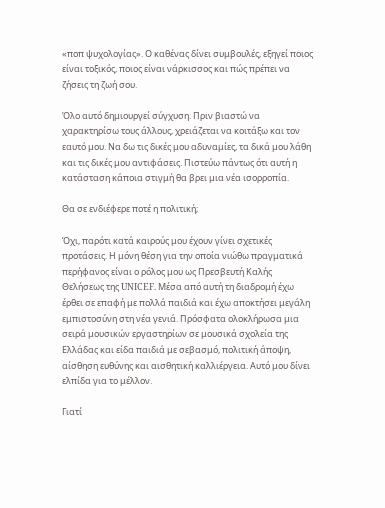«ποπ ψυχολογίας». Ο καθένας δίνει συμβουλές, εξηγεί ποιος είναι τοξικός, ποιος είναι νάρκισσος και πώς πρέπει να ζήσεις τη ζωή σου.

Όλο αυτό δημιουργεί σύγχυση. Πριν βιαστώ να χαρακτηρίσω τους άλλους, χρειάζεται να κοιτάξω και τον εαυτό μου. Να δω τις δικές μου αδυναμίες, τα δικά μου λάθη και τις δικές μου αντιφάσεις. Πιστεύω πάντως ότι αυτή η κατάσταση κάποια στιγμή θα βρει μια νέα ισορροπία.

Θα σε ενδιέφερε ποτέ η πολιτική;

Όχι, παρότι κατά καιρούς μου έχουν γίνει σχετικές προτάσεις. Η μόνη θέση για την οποία νιώθω πραγματικά περήφανος είναι ο ρόλος μου ως Πρεσβευτή Καλής Θελήσεως της UNICEF. Μέσα από αυτή τη διαδρομή έχω έρθει σε επαφή με πολλά παιδιά και έχω αποκτήσει μεγάλη εμπιστοσύνη στη νέα γενιά. Πρόσφατα ολοκλήρωσα μια σειρά μουσικών εργαστηρίων σε μουσικά σχολεία της Ελλάδας και είδα παιδιά με σεβασμό, πολιτική άποψη, αίσθηση ευθύνης και αισθητική καλλιέργεια. Αυτό μου δίνει ελπίδα για το μέλλον.

Γιατί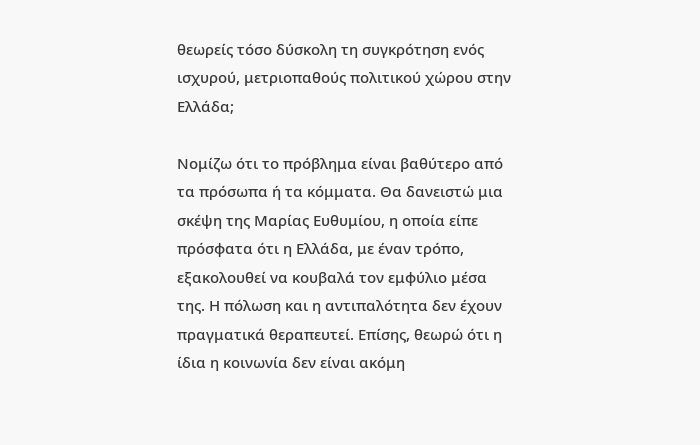θεωρείς τόσο δύσκολη τη συγκρότηση ενός ισχυρού, μετριοπαθούς πολιτικού χώρου στην Ελλάδα;

Νομίζω ότι το πρόβλημα είναι βαθύτερο από τα πρόσωπα ή τα κόμματα. Θα δανειστώ μια σκέψη της Μαρίας Ευθυμίου, η οποία είπε πρόσφατα ότι η Ελλάδα, με έναν τρόπο, εξακολουθεί να κουβαλά τον εμφύλιο μέσα της. Η πόλωση και η αντιπαλότητα δεν έχουν πραγματικά θεραπευτεί. Επίσης, θεωρώ ότι η ίδια η κοινωνία δεν είναι ακόμη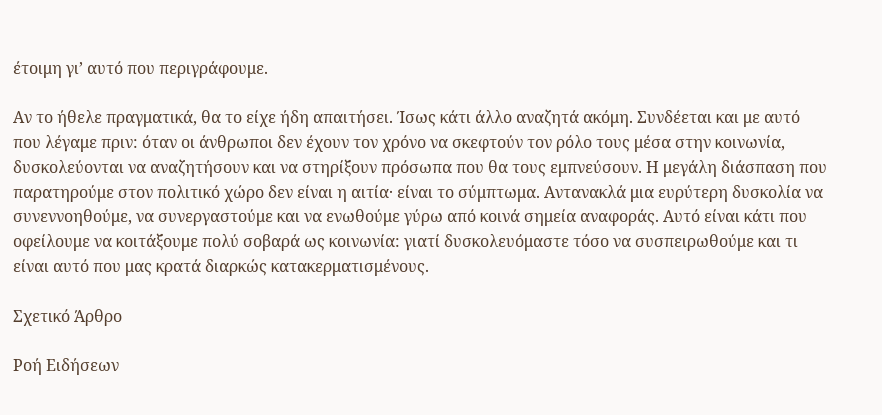έτοιμη γι’ αυτό που περιγράφουμε.

Αν το ήθελε πραγματικά, θα το είχε ήδη απαιτήσει. Ίσως κάτι άλλο αναζητά ακόμη. Συνδέεται και με αυτό που λέγαμε πριν: όταν οι άνθρωποι δεν έχουν τον χρόνο να σκεφτούν τον ρόλο τους μέσα στην κοινωνία, δυσκολεύονται να αναζητήσουν και να στηρίξουν πρόσωπα που θα τους εμπνεύσουν. Η μεγάλη διάσπαση που παρατηρούμε στον πολιτικό χώρο δεν είναι η αιτία· είναι το σύμπτωμα. Αντανακλά μια ευρύτερη δυσκολία να συνεννοηθούμε, να συνεργαστούμε και να ενωθούμε γύρω από κοινά σημεία αναφοράς. Αυτό είναι κάτι που οφείλουμε να κοιτάξουμε πολύ σοβαρά ως κοινωνία: γιατί δυσκολευόμαστε τόσο να συσπειρωθούμε και τι είναι αυτό που μας κρατά διαρκώς κατακερματισμένους.

Σχετικό Άρθρο

Ροή Ειδήσεων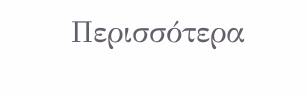Περισσότερα